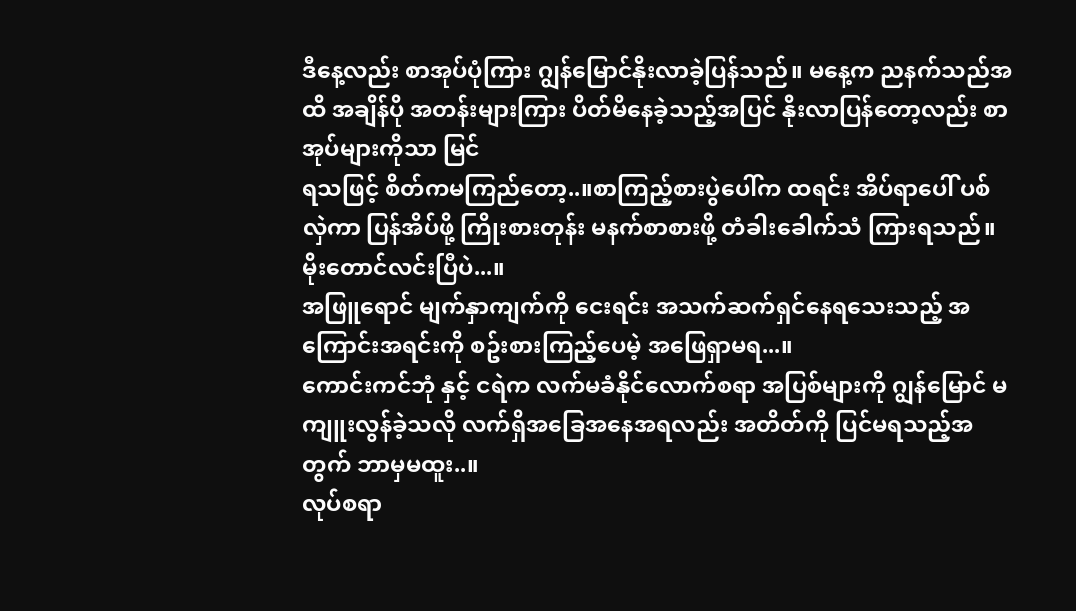ဒီနေ့လည်း စာအုပ်ပုံကြား ဂျွန်မြောင်နိုးလာခဲ့ပြန်သည်။ မနေ့က ညနက်သည်အထိ အချိန်ပို အတန်းများကြား ပိတ်မိနေခဲ့သည့်အပြင် နိုးလာပြန်တော့လည်း စာအုပ်များကိုသာ မြင်
ရသဖြင့် စိတ်ကမကြည်တော့..။စာကြည့်စားပွဲပေါ်က ထရင်း အိပ်ရာပေါ် ပစ်လှဲကာ ပြန်အိပ်ဖို့ ကြိုးစားတုန်း မနက်စာစားဖို့ တံခါးခေါက်သံ ကြားရသည်။
မိုးတောင်လင်းပြီပဲ...။
အဖြူရောင် မျက်နှာကျက်ကို ငေးရင်း အသက်ဆက်ရှင်နေရသေးသည့် အကြောင်းအရင်းကို စဥ်းစားကြည့်ပေမဲ့ အဖြေရှာမရ...။
ကောင်းကင်ဘုံ နှင့် ငရဲက လက်မခံနိုင်လောက်စရာ အပြစ်များကို ဂျွန်မြောင် မကျူးလွန်ခဲ့သလို လက်ရှိအခြေအနေအရလည်း အတိတ်ကို ပြင်မရသည့်အတွက် ဘာမှမထူး..။
လုပ်စရာ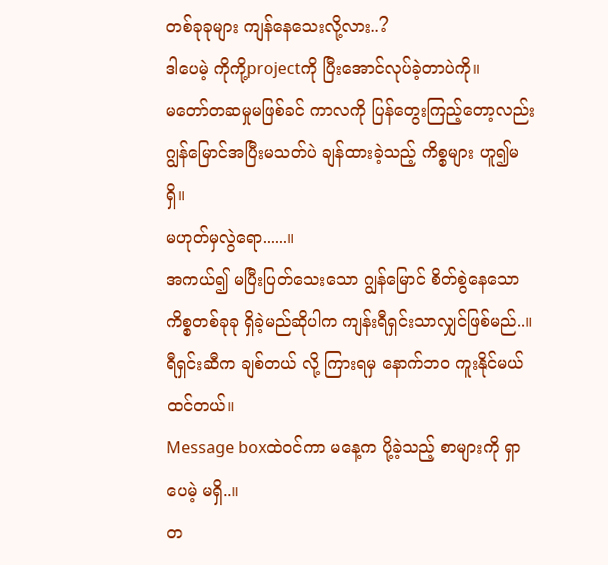တစ်ခုခုများ ကျန်နေသေးလို့လား..?
ဒါပေမဲ့ ကိုကို့projectကို ပြီးအောင်လုပ်ခဲ့တာပဲကို။
မတော်တဆမှုမဖြစ်ခင် ကာလကို ပြန်တွေးကြည့်တော့လည်း ဂျွန်မြောင်အပြီးမသတ်ပဲ ချန်ထားခဲ့သည့် ကိစ္စများ ဟူ၍မရှိ။
မဟုတ်မှလွဲရော......။
အကယ်၍ မပြီးပြတ်သေးသော ဂျွန်မြောင် စိတ်စွဲနေသော ကိစ္စတစ်ခုခု ရှိခဲ့မည်ဆိုပါက ကျန်းရီရှင်းသာလျှင်ဖြစ်မည်..။
ရီရှင်းဆီက ချစ်တယ် လို့ ကြားရမှ နောက်ဘဝ ကူးနိုင်မယ်ထင်တယ်။
Message boxထဲဝင်ကာ မနေ့က ပို့ခဲ့သည့် စာများကို ရှာပေမဲ့ မရှိ..။
တ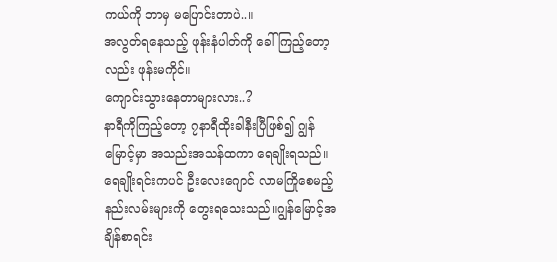ကယ်ကို ဘာမှ မပြောင်းတာပဲ..။
အလွတ်ရနေသည့် ဖုန်းနံပါတ်ကို ခေါ်ကြည့်တော့လည်း ဖုန်းမကိုင်။
ကျောင်းသွားနေတာများလား..?
နာရီကိုကြည့်တော့ ၇နာရီထိုးခါနီးပြီဖြစ်၍ ဂျွန်မြောင့်မှာ အသည်းအသန်ထကာ ရေချိုးရသည်။
ရေချိုးရင်းကပင် ဦးလေးဂျောင် လာမကြိုစေမည့် နည်းလမ်းများကို တွေးရသေးသည်။ဂျွန်မြောင့်အချိန်စာရင်း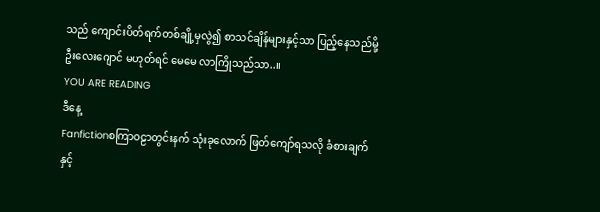သည် ကျောင်းပိတ်ရက်တစ်ချို့မှလွဲ၍ စာသင်ချိန်များနှင့်သာ ပြည့်နေသည်မို့ ဦးလေးဂျောင် မဟုတ်ရင် မေမေ လာကြိုသည်သာ..။
YOU ARE READING
ဒီနေ့
Fanfictionစကြာဝဠာတွင်းနက် သုံးခုလောက် ဖြတ်ကျော်ရသလို ခံစားချက်နှင့်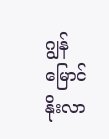ဂျွန်မြောင်နိုးလာ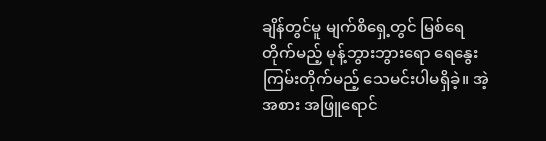ချိန်တွင်မူ မျက်စိရှေ့တွင် မြစ်ရေတိုက်မည့် မုန့်ဘွားဘွားရော ရေနွေးကြမ်းတိုက်မည့် သေမင်းပါမရှိခဲ့။ အဲ့အစား အဖြူရောင်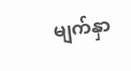မျက်နှာ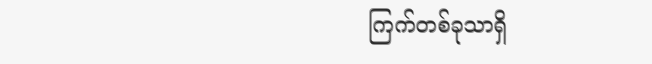ကြက်တစ်ခုသာရှိ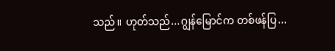သည်။ ဟုတ်သည်...ဂျွန်မြောင်က တစ်ဖန်ပြ...